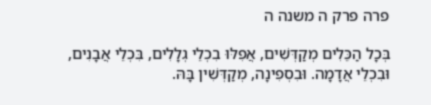פרה פרק ה משנה ה

בְּכָל הַכֵּלִים מְקַדְּשִׁים, אֲפִלּוּ בִכְלֵי גְלָלִים, בִּכְלֵי אֲבָנִים, וּבִכְלֵי אֲדָמָה. וּבִסְפִינָה, מְקַדְּשִׁין בָּהּ.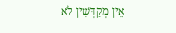אֵין מְקַדְּשִׁין לֹא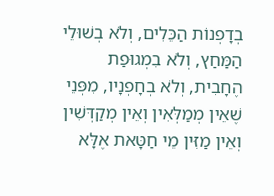בְדָפְנוֹת הַכֵּלִים, וְלֹא בְשׁוּלֵי הַמַּחַץ, וְלֹא בִמְגוּפַת הֶחָבִית, וְלֹא בְחָפְנָיו, מִפְּנֵי שֶׁאֵין מְמַלְּאִין וְאֵין מְקַדְּשִׁין וְאֵין מַזִּין מֵי חַטָּאת אֶלָּא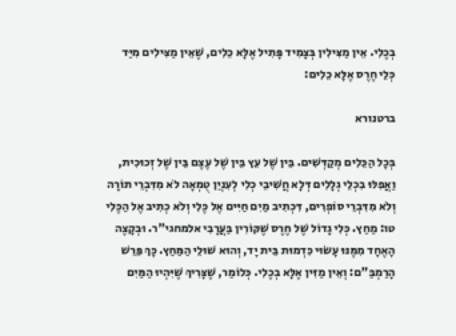בְכֶלִי. אֵין מַצִּילִין בְּצָמִיד פָּתִיל אֶלָּא כֵלִים, שֶׁאֵין מַצִּילִים מִיַּד כְּלֵי חֶרֶס אֶלָּא כֵלִים:

ברטנורא

בְּכָל הַכֵּלִים מְקַדְּשִׁים. בֵּין שֶׁל עֵץ בֵּין שֶׁל עֶצֶם בֵּין שֶׁל זְכוּכִית, וַאֲפִלּוּ בִכְלֵי גְלָלִים דְּלָא חֲשִׁיבֵי כְלִי לְעִנְיַן טֻמְאָה לֹא מִדִּבְרֵי תוֹרָה וְלֹא מִדִּבְרֵי סוֹפְרִים, דִּכְתִיב מַיִם חַיִּים אֶל כֶּלִי וְלֹא כְתִיב אֶל הַכֶּלִי טו: מַחַץ. כְּלִי גָדוֹל שֶׁל חֶרֶס שֶׁקּוֹרִין בַּעֲרָבִי אלמחגי"ר. וּבְקָצֶה הָאֶחָד מִמֶּנּוּ עָשׂוּי כִּדְמוּת בֵּית יָד, וְהוּא שׁוּלֵי הַמַּחַץ. כָּךְ פֵּרֵשׁ הָרַמְבַּ"ם: וְאֵין מַזִּין אֶלָּא בְכֶלִי. כְּלוֹמַר, שֶׁצָּרִיךְ שֶׁיִּהְיוּ הַמַּיִם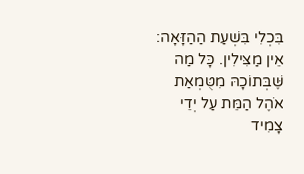בִּכְלִי בִּשְׁעַת הַהַזָּאָה: אֵין מַצִּילִין. כָּל מַה שֶּׁבְּתוֹכָהּ מִטֻּמְאַת אֹהֶל הַמֵּת עַל יְדֵי צָמִיד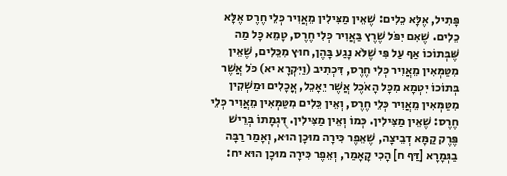פָּתִיל, אֶלָּא כֵלִים: שֶׁאֵין מַצִּילִין מֵאֲוִיר כְּלֵי חֶרֶס אֶלָּא כֵלִים. שֶׁאִם יִפֹּל שֶׁרֶץ בַּאֲוִיר כְּלִי חֶרֶס, טָמֵא כָּל מַה שֶּׁבְּתוֹכוֹ אַף עַל פִּי שֶׁלֹּא נָגַע בָּהֶן, חוּץ מִכֵּלִים, שֶׁאֵין מִטַּמְּאִין מֵאֲוִיר כְּלִי חֶרֶס, דִּכְתִיב (וַיִּקְרָא יא) כֹּל אֲשֶׁר בְּתוֹכוֹ יִטְמָא מִכָּל הָאֹכֶל אֲשֶׁר יֵאָכֵל, אֳכָלִים וּמַשְׁקִין מִטַּמְּאִין מֵאֲוִיר כְּלֵי חֶרֶס, וְאֵין כֵּלִים מִטַּמְּאִין מֵאֲוִיר כְּלֵי חֶרֶס: שֶׁאֵין מַצִּילִין. כְּמוֹ וְאֵין מַצִּילִין. דֻּגְמָתוֹ בְּרֵישׁ פֶּרֶק קַמָּא דְבֵיצָה, שֶׁאֵפֶר כִּירָה מוּכָן הוּא, וְאָמַר רַבָּה בַגְּמָרָא [דַּף ח] הָכִי קָאָמַר, וְאֵפֶר כִּירָה מוּכָן הוּא יח: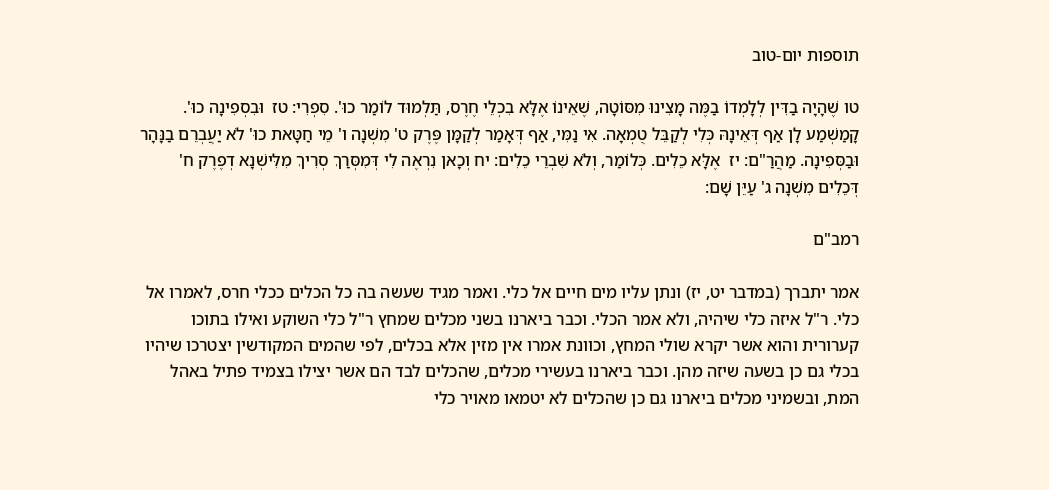תוספות יום-טוב

טו שֶׁהָיָה בַדִּין לְלָמְדוֹ בַמֶּה מָצִינוּ מִסּוֹטָה, שֶׁאֵינוֹ אֶלָּא בִכְלֵי חֶרֶס, תַּלְמוּד לוֹמַר כוּ'. סִפְרִי: טז  וּבִסְפִינָה כוּ'. קָמַשְׁמַע לָן אַף דְּאֵינָהּ כְּלִי לְקַבֵּל טֻמְאָה. אִי נַמִּי, אַף דְּאָמַר לְקַמָּן פֶּרֶק ט' מִשְׁנָה ו' מֵי חַטָּאת כוּ' לֹא יַעֲבְרֵם בַנָּהָר וּבַסְּפִינָה. מַהֲרַ"ם: יז  אֶלָּא כֵלִים. כְּלוֹמַר, וְלֹא שִׁבְרֵי כֵלִים: יח וְכָאן נִרְאֶה לִי דְּמִסְּרַךְ סְרִיךְ מִלִּישְׁנָא דְפֶרֶק ח' דְּכֵלִים מִשְׁנָה ג' עַיֵּן שָׁם:

רמב"ם

אמר יתברך (במדבר יט, יז) ונתן עליו מים חיים אל כלי. ואמר מגיד שעשה בה כל הכלים ככלי חרס, לאמרו אל כלי. ר"ל איזה כלי שיהיה, ולא אמר הכלי. וכבר ביארנו בשני מכלים שמחץ ר"ל כלי השוקע ואילו בתוכו קערורית והוא אשר יקרא שולי המחץ, וכוונת אמרו אין מזין אלא בכלים, לפי שהמים המקודשין יצטרכו שיהיו בכלי גם כן בשעה שיזה מהן. וכבר ביארנו בעשירי מכלים, שהכלים לבד הם אשר יצילו בצמיד פתיל באהל המת, ובשמיני מכלים ביארנו גם כן שהכלים לא יטמאו מאויר כלי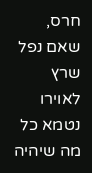חרס, שאם נפל שרץ לאוירו נטמא כל מה שיהיה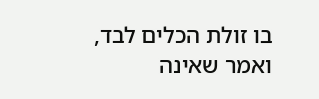בו זולת הכלים לבד, ואמר שאינה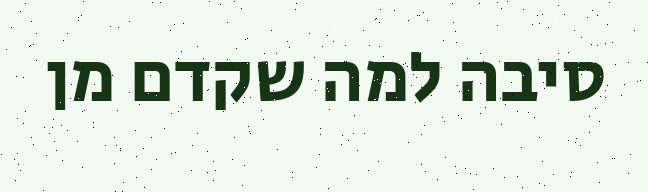סיבה למה שקדם מן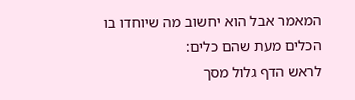המאמר אבל הוא יחשוב מה שיוחדו בו הכלים מעת שהם כלים:
לראש הדף גלול מסך